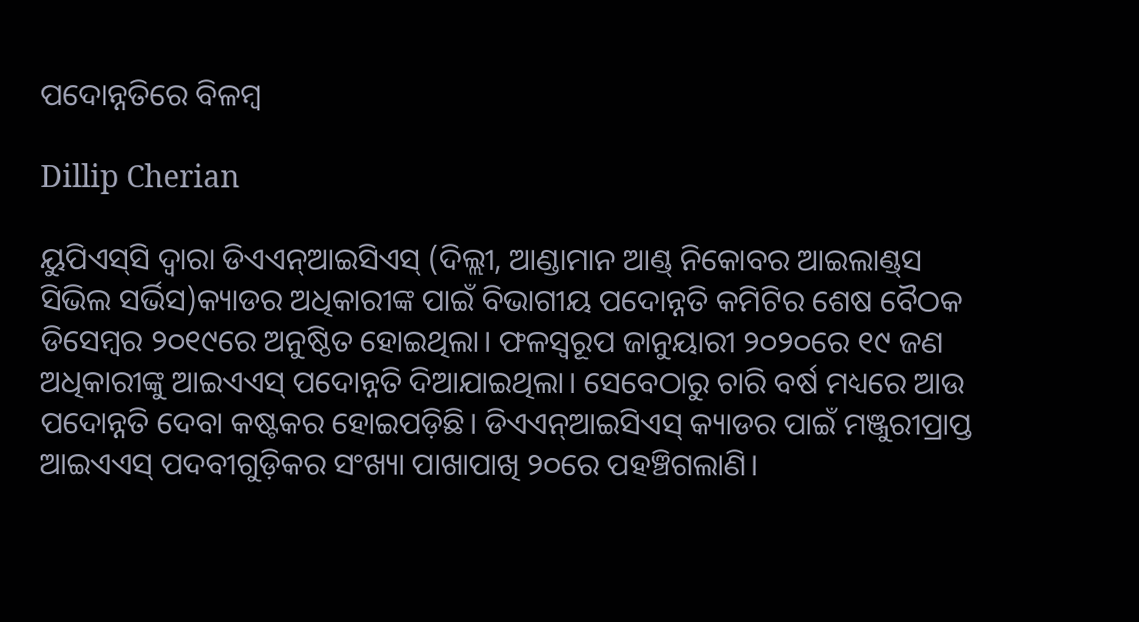ପଦୋନ୍ନତିରେ ବିଳମ୍ବ

Dillip Cherian

ୟୁପିଏସ୍‌ସି ଦ୍ୱାରା ଡିଏଏନ୍‌ଆଇସିଏସ୍‌ (ଦିଲ୍ଲୀ, ଆଣ୍ଡାମାନ ଆଣ୍ଡ୍‌ ନିକୋବର ଆଇଲାଣ୍ଡ୍‌ସ ସିଭିଲ ସର୍ଭିସ)କ୍ୟାଡର ଅଧିକାରୀଙ୍କ ପାଇଁ ବିଭାଗୀୟ ପଦୋନ୍ନତି କମିଟିର ଶେଷ ବୈଠକ ଡିସେମ୍ବର ୨୦୧୯ରେ ଅନୁଷ୍ଠିତ ହୋଇଥିଲା। ଫଳସ୍ବରୂପ ଜାନୁୟାରୀ ୨୦୨୦ରେ ୧୯ ଜଣ ଅଧିକାରୀଙ୍କୁ ଆଇଏଏସ୍‌ ପଦୋନ୍ନତି ଦିଆଯାଇଥିଲା। ସେବେଠାରୁ ଚାରି ବର୍ଷ ମଧ୍ୟରେ ଆଉ ପଦୋନ୍ନତି ଦେବା କଷ୍ଟକର ହୋଇପଡ଼ିଛି। ଡିଏଏନ୍‌ଆଇସିଏସ୍‌ କ୍ୟାଡର ପାଇଁ ମଞ୍ଜୁରୀପ୍ରାପ୍ତ ଆଇଏଏସ୍‌ ପଦବୀଗୁଡ଼ିକର ସଂଖ୍ୟା ପାଖାପାଖି ୨୦ରେ ପହଞ୍ଚିଗଲାଣି।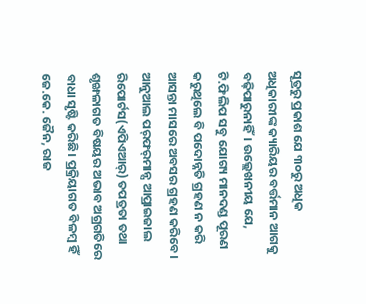ସୂତ୍ରରୁ ପ୍ରକାଶ ଯେ ୩୦ରୁ ଅଧିକ ଅଧିକାରୀଙ୍କ କ୍ୟାରିୟର ବର୍ତ୍ତମାନ ଆଗକୁ ବଢ଼ିପାରୁନାହିଁ। ଉଲ୍ଲେଖନୀୟ ଯେ, ଟି.ଫିଲିପ ସବୁ ଯୋଗ୍ୟ ମାନଦଣ୍ଡ ପୂରଣ କରୁଥିଲେ ବି ପଦୋନ୍ନତି ଗ୍ରହଣ ନ କରି ଆସନ୍ତା ମାସରେ ଅବସର ଗ୍ରହଣ କରିବେ। ଆନୁଆଲ ପର୍‌ଫର୍‌ମାନ୍ସ ଆପ୍ରାଇଜାଲ ରିପୋର୍ଟସ(ଏପିଏଆର୍‌) ତପତ୍ରତା ତଥା ଶୃଙ୍ଖଳାଗତ ବିଷୟର ଅଭାବ ଅଗ୍ରଗତିରେ ବାଧା ସୃଷ୍ଟି କରିଛି। ପ୍ରକ୍ରିୟାଗତ ବିଳମ୍ବ ହିଁ ଜେ.କେ. ଜୈନ, ରାଜ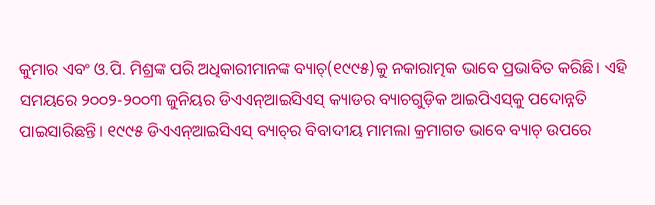କୁମାର ଏବଂ ଓ.ପି. ମିଶ୍ରଙ୍କ ପରି ଅଧିକାରୀମାନଙ୍କ ବ୍ୟାଚ୍‌(୧୯୯୫)କୁ ନକାରାତ୍ମକ ଭାବେ ପ୍ରଭାବିତ କରିଛି। ଏହି ସମୟରେ ୨୦୦୨-୨୦୦୩ ଜୁନିୟର ଡିଏଏନ୍‌ଆଇସିଏସ୍‌ କ୍ୟାଡର ବ୍ୟାଚଗୁଡ଼ିକ ଆଇପିଏସ୍‌କୁ ପଦୋନ୍ନତି ପାଇସାରିଛନ୍ତି। ୧୯୯୫ ଡିଏଏନ୍‌ଆଇସିଏସ୍‌ ବ୍ୟାଚ୍‌ର ବିବାଦୀୟ ମାମଲା କ୍ରମାଗତ ଭାବେ ବ୍ୟାଚ୍‌ ଉପରେ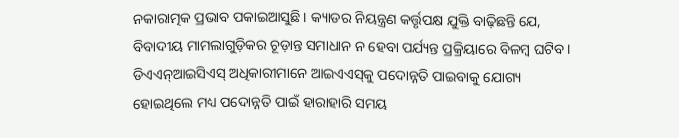ନକାରାତ୍ମକ ପ୍ରଭାବ ପକାଇଆସୁଛି। କ୍ୟାଡର ନିୟନ୍ତ୍ରଣ କର୍ତ୍ତୃପକ୍ଷ ଯୁକ୍ତି ବାଢ଼ିଛନ୍ତି ଯେ, ବିବାଦୀୟ ମାମଲାଗୁଡ଼ିକର ଚୂଡ଼ାନ୍ତ ସମାଧାନ ନ ହେବା ପର୍ଯ୍ୟନ୍ତ ପ୍ରକ୍ରିୟାରେ ବିଳମ୍ବ ଘଟିବ। ଡିଏଏନ୍‌ଆଇସିଏସ୍‌ ଅଧିକାରୀମାନେ ଆଇଏଏସ୍‌କୁ ପଦୋନ୍ନତି ପାଇବାକୁ ଯୋଗ୍ୟ ହୋଇଥିଲେ ମଧ୍ୟ ପଦୋନ୍ନତି ପାଇଁ ହାରାହାରି ସମୟ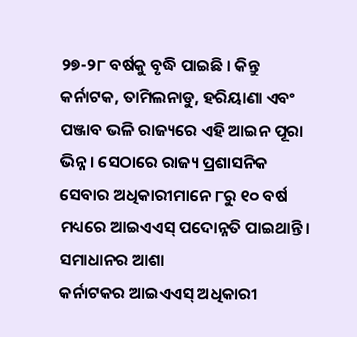୨୭-୨୮ ବର୍ଷକୁ ବୃଦ୍ଧି ପାଇଛି । କିନ୍ତୁ କର୍ନାଟକ, ତାମିଲନାଡୁ, ହରିୟାଣା ଏବଂ ପଞ୍ଜାବ ଭଳି ରାଜ୍ୟରେ ଏହି ଆଇନ ପୂରା ଭିନ୍ନ। ସେଠାରେ ରାଜ୍ୟ ପ୍ରଶାସନିକ ସେବାର ଅଧିକାରୀମାନେ ୮ରୁ ୧୦ ବର୍ଷ ମଧ୍ୟରେ ଆଇଏଏସ୍‌ ପଦୋନ୍ନତି ପାଇଥାନ୍ତି।
ସମାଧାନର ଆଶା
କର୍ନାଟକର ଆଇଏଏସ୍‌ ଅଧିକାରୀ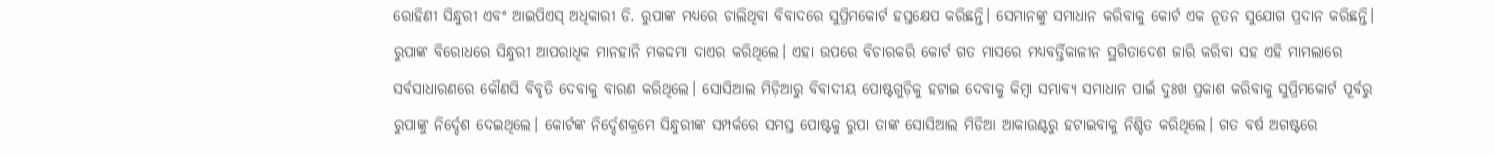ରୋହିଣୀ ସିନ୍ଧୁରୀ ଏବଂ ଆଇପିଏସ୍‌ ଅଧିକାରୀ ଡି. ରୁପାଙ୍କ ମଧ୍ୟରେ ଚାଲିଥିବା ବିବାଦରେ ସୁପ୍ରିମକୋର୍ଟ ହସ୍ତକ୍ଷେପ କରିଛନ୍ତି। ସେମାନଙ୍କୁ ସମାଧାନ କରିବାକୁ କୋର୍ଟ ଏକ ନୂତନ ସୁଯୋଗ ପ୍ରଦାନ କରିଛନ୍ତି। ରୁପାଙ୍କ ବିରୋଧରେ ସିନ୍ଧୁରୀ ଆପରାଧିକ ମାନହାନି ମକଦ୍ଦମା ଦାଏର କରିଥିଲେ। ଏହା ଉପରେ ବିଚାରକରି କୋର୍ଟ ଗତ ମାସରେ ମଧ୍ୟବର୍ତ୍ତିକାଳୀନ ସ୍ଥଗିତାଦେଶ ଜାରି କରିବା ସହ ଏହି ମାମଲାରେ ସର୍ବସାଧାରଣରେ କୌଣସି ବିବୃତି ଦେବାକୁ ବାରଣ କରିଥିଲେ। ସୋସିଆଲ ମିଡ଼ିଆରୁ ବିବାଦୀୟ ପୋଷ୍ଟଗୁଡ଼ିକୁ ହଟାଇ ଦେବାକୁ କିମ୍ବା ସମ୍ଭାବ୍ୟ ସମାଧାନ ପାଇଁ ଦୁଃଖ ପ୍ରକାଶ କରିବାକୁ ସୁପ୍ରିମକୋର୍ଟ ପୂର୍ବରୁ ରୁପାଙ୍କୁ ନିର୍ଦ୍ଦେଶ ଦେଇଥିଲେ। କୋର୍ଟଙ୍କ ନିର୍ଦ୍ଦେଶକ୍ରମେ ସିନ୍ଧୁରୀଙ୍କ ସମ୍ପର୍କରେ ସମସ୍ତ ପୋଷ୍ଟକୁ ରୁପା ତାଙ୍କ ସୋସିଆଲ ମିଡିଆ ଆକାଉଣ୍ଟରୁ ହଟାଇବାକୁ ନିଶ୍ଚିତ କରିଥିଲେ। ଗତ ବର୍ଷ ଅଗଷ୍ଟରେ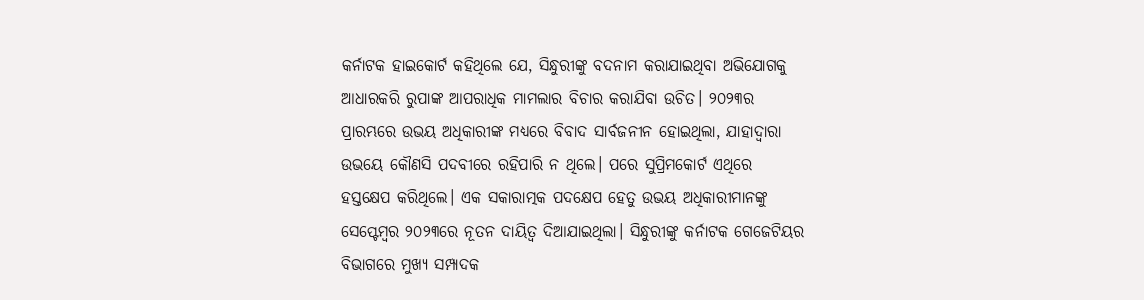କର୍ନାଟକ ହାଇକୋର୍ଟ କହିଥିଲେ ଯେ, ସିନ୍ଧୁରୀଙ୍କୁ ବଦନାମ କରାଯାଇଥିବା ଅଭିଯୋଗକୁ ଆଧାରକରି ରୁପାଙ୍କ ଆପରାଧିକ ମାମଲାର ବିଚାର କରାଯିବା ଉଚିତ। ୨୦୨୩ର ପ୍ରାରମ୍ଭରେ ଉଭୟ ଅଧିକାରୀଙ୍କ ମଧ୍ୟରେ ବିବାଦ ସାର୍ବଜନୀନ ହୋଇଥିଲା, ଯାହାଦ୍ୱାରା ଉଭୟେ କୌଣସି ପଦବୀରେ ରହିପାରି ନ ଥିଲେ। ପରେ ସୁପ୍ରିମକୋର୍ଟ ଏଥିରେ ହସ୍ତକ୍ଷେପ କରିଥିଲେ। ଏକ ସକାରାତ୍ମକ ପଦକ୍ଷେପ ହେତୁ ଉଭୟ ଅଧିକାରୀମାନଙ୍କୁ ସେପ୍ଟେମ୍ବର ୨୦୨୩ରେ ନୂତନ ଦାୟିତ୍ୱ ଦିଆଯାଇଥିଲା। ସିନ୍ଧୁରୀଙ୍କୁ କର୍ନାଟକ ଗେଜେଟିୟର ବିଭାଗରେ ମୁଖ୍ୟ ସମ୍ପାଦକ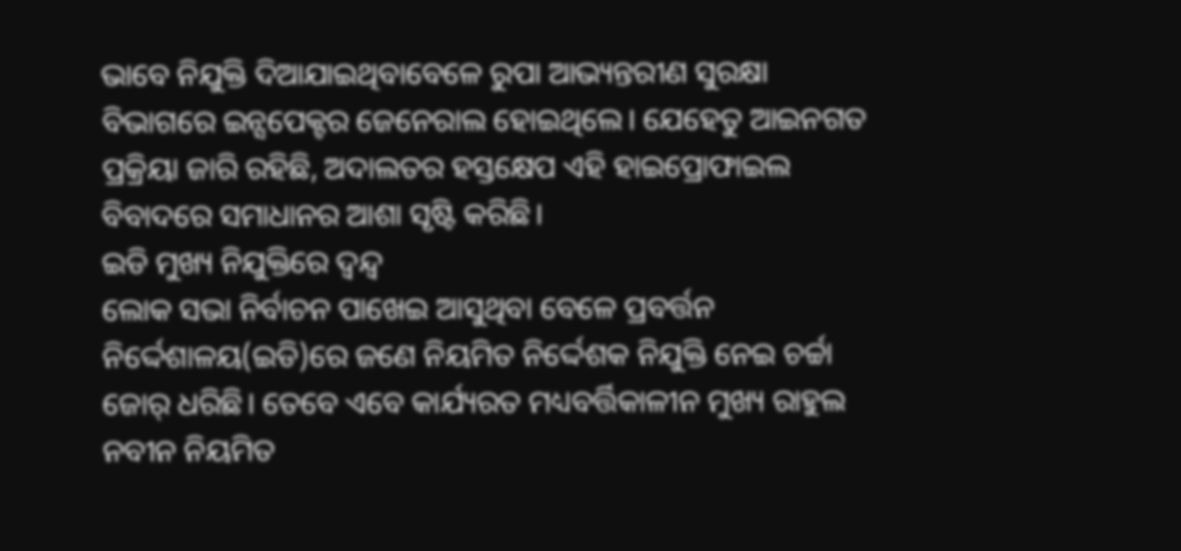ଭାବେ ନିଯୁକ୍ତି ଦିଆଯାଇଥିବାବେଳେ ରୁପା ଆଭ୍ୟନ୍ତରୀଣ ସୁରକ୍ଷା ବିଭାଗରେ ଇନ୍ସପେକ୍ଟର ଜେନେରାଲ ହୋଇଥିଲେ। ଯେହେତୁ ଆଇନଗତ ପ୍ରକ୍ରିୟା ଜାରି ରହିଛି, ଅଦାଲତର ହସ୍ତକ୍ଷେପ ଏହି ହାଇପ୍ରୋଫାଇଲ ବିବାଦରେ ସମାଧାନର ଆଶା ସୃଷ୍ଟି କରିଛି।
ଇଡି ମୁଖ୍ୟ ନିଯୁକ୍ତିରେ ଦ୍ୱନ୍ଦ୍ୱ
ଲୋକ ସଭା ନିର୍ବାଚନ ପାଖେଇ ଆସୁଥିବା ବେଳେ ପ୍ରବର୍ତ୍ତନ ନିର୍ଦ୍ଦେଶାଳୟ(ଇଡି)ରେ ଜଣେ ନିୟମିତ ନିର୍ଦ୍ଦେଶକ ନିଯୁକ୍ତି ନେଇ ଚର୍ଚ୍ଚା ଜୋର୍‌ ଧରିଛି। ତେବେ ଏବେ କାର୍ଯ୍ୟରତ ମଧ୍ୟବର୍ତ୍ତିକାଳୀନ ମୁଖ୍ୟ ରାହୁଲ ନବୀନ ନିୟମିତ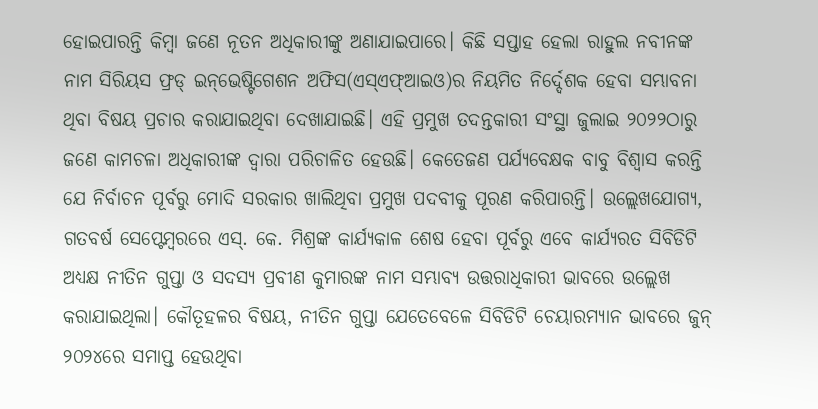ହୋଇପାରନ୍ତି କିମ୍ବା ଜଣେ ନୂତନ ଅଧିକାରୀଙ୍କୁ ଅଣାଯାଇପାରେ। କିଛି ସପ୍ତାହ ହେଲା ରାହୁଲ ନବୀନଙ୍କ ନାମ ସିରିୟସ ଫ୍ରଡ୍‌ ଇନ୍‌ଭେଷ୍ଟିଗେଶନ ଅଫିସ(ଏସ୍‌ଏଫ୍‌ଆଇଓ)ର ନିୟମିତ ନିର୍ଦ୍ଦେଶକ ହେବା ସମ୍ଭାବନା ଥିବା ବିଷୟ ପ୍ରଚାର କରାଯାଇଥିବା ଦେଖାଯାଇଛି। ଏହି ପ୍ରମୁଖ ତଦନ୍ତକାରୀ ସଂସ୍ଥା ଜୁଲାଇ ୨୦୨୨ଠାରୁ ଜଣେ କାମଚଳା ଅଧିକାରୀଙ୍କ ଦ୍ୱାରା ପରିଚାଳିତ ହେଉଛି। କେତେଜଣ ପର୍ଯ୍ୟବେକ୍ଷକ ବାବୁ ବିଶ୍ୱାସ କରନ୍ତି ଯେ ନିର୍ବାଚନ ପୂର୍ବରୁ ମୋଦି ସରକାର ଖାଲିଥିବା ପ୍ରମୁଖ ପଦବୀକୁ ପୂରଣ କରିପାରନ୍ତି। ଉଲ୍ଲେଖଯୋଗ୍ୟ, ଗତବର୍ଷ ସେପ୍ଟେମ୍ବରରେ ଏସ୍‌. କେ. ମିଶ୍ରଙ୍କ କାର୍ଯ୍ୟକାଳ ଶେଷ ହେବା ପୂର୍ବରୁ ଏବେ କାର୍ଯ୍ୟରତ ସିବିଡିଟି ଅଧ୍ୟକ୍ଷ ନୀତିନ ଗୁପ୍ତା ଓ ସଦସ୍ୟ ପ୍ରବୀଣ କୁମାରଙ୍କ ନାମ ସମ୍ଭାବ୍ୟ ଉତ୍ତରାଧିକାରୀ ଭାବରେ ଉଲ୍ଲେଖ କରାଯାଇଥିଲା। କୌତୂହଳର ବିଷୟ, ନୀତିନ ଗୁପ୍ତା ଯେତେବେଳେ ସିବିଡିଟି ଚେୟାରମ୍ୟାନ ଭାବରେ ଜୁନ୍‌ ୨୦୨୪ରେ ସମାପ୍ତ ହେଉଥିବା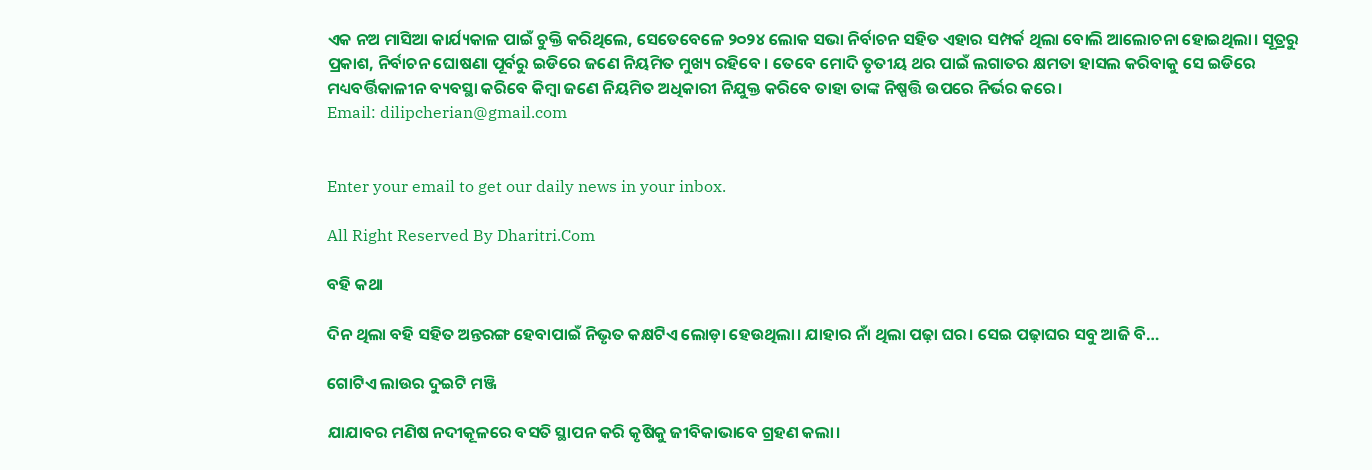ଏକ ନଅ ମାସିଆ କାର୍ଯ୍ୟକାଳ ପାଇଁ ଚୁକ୍ତି କରିଥିଲେ, ସେତେବେଳେ ୨୦୨୪ ଲୋକ ସଭା ନିର୍ବାଚନ ସହିତ ଏହାର ସମ୍ପର୍କ ଥିଲା ବୋଲି ଆଲୋଚନା ହୋଇଥିଲା। ସୂତ୍ରରୁ ପ୍ରକାଶ, ନିର୍ବାଚନ ଘୋଷଣା ପୂର୍ବରୁ ଇଡିରେ ଜଣେ ନିୟମିତ ମୁଖ୍ୟ ରହିବେ । ତେବେ ମୋଦି ତୃତୀୟ ଥର ପାଇଁ ଲଗାତର କ୍ଷମତା ହାସଲ କରିବାକୁ ସେ ଇଡିରେ ମଧ୍ୟବର୍ତ୍ତିକାଳୀନ ବ୍ୟବସ୍ଥା କରିବେ କିମ୍ବା ଜଣେ ନିୟମିତ ଅଧିକାରୀ ନିଯୁକ୍ତ କରିବେ ତାହା ତାଙ୍କ ନିଷ୍ପତ୍ତି ଉପରେ ନିର୍ଭର କରେ।
Email: dilipcherian@gmail.com


Enter your email to get our daily news in your inbox.

All Right Reserved By Dharitri.Com

ବହି କଥା

ଦିନ ଥିଲା ବହି ସହିତ ଅନ୍ତରଙ୍ଗ ହେବାପାଇଁ ନିଭୃତ କକ୍ଷଟିଏ ଲୋଡ଼ା ହେଉଥିଲା। ଯାହାର ନାଁ ଥିଲା ପଢ଼ା ଘର। ସେଇ ପଢ଼ାଘର ସବୁ ଆଜି ବି…

ଗୋଟିଏ ଲାଉର ଦୁଇଟି ମଞ୍ଜି

ଯାଯାବର ମଣିଷ ନଦୀକୂଳରେ ବସତି ସ୍ଥାପନ କରି କୃଷିକୁ ଜୀବିକାଭାବେ ଗ୍ରହଣ କଲା।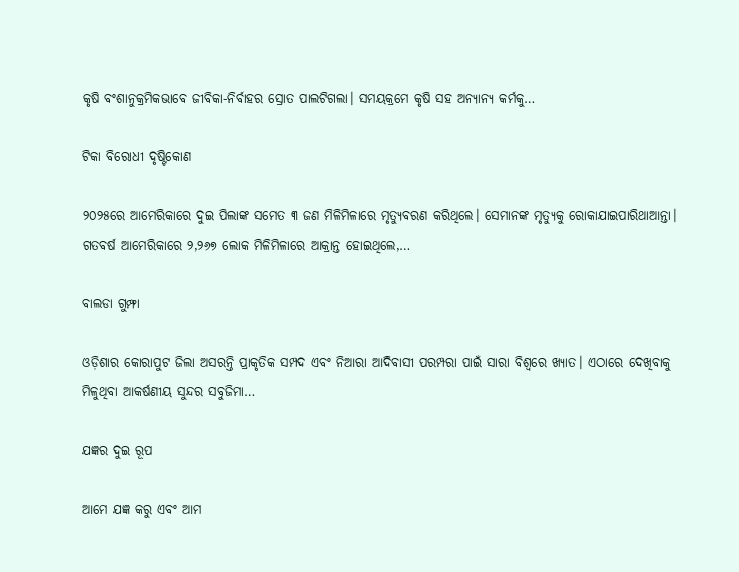କୃଷି ବଂଶାନୁକ୍ରମିକଭାବେ ଜୀବିକା-ନିର୍ବାହର ସ୍ରୋତ ପାଲଟିଗଲା। ସମୟକ୍ରମେ କୃଷି ସହ ଅନ୍ୟାନ୍ୟ କର୍ମକୁ…

ଟିକା ବିରୋଧୀ ଦୃଷ୍ଟିକୋଣ

୨୦୨୫ରେ ଆମେରିକାରେ ଦୁଇ ପିଲାଙ୍କ ସମେତ ୩ ଜଣ ମିଳିମିଳାରେ ମୃତ୍ୟୁବରଣ କରିଥିଲେ। ସେମାନଙ୍କ ମୃତ୍ୟୁକୁ ରୋକାଯାଇପାରିଥାଆନ୍ତା। ଗତବର୍ଷ ଆମେରିକାରେ ୨,୨୬୭ ଲୋକ ମିଳିମିଳାରେ ଆକ୍ରାନ୍ତ ହୋଇଥିଲେ,…

ବାଲଡା ଗୁମ୍ଫା

ଓଡ଼ିଶାର କୋରାପୁଟ ଜିଲା ଅସରନ୍ତି ପ୍ରାକୃତିକ ସମ୍ପଦ ଏବଂ ନିଆରା ଆଦିବାସୀ ପରମ୍ପରା ପାଇଁ ସାରା ବିଶ୍ବରେ ଖ୍ୟାତ। ଏଠାରେ ଦେଖିବାକୁ ମିଳୁଥିବା ଆକର୍ଷଣୀୟ ସୁନ୍ଦର ସବୁଜିମା…

ଯଜ୍ଞର ଦୁଇ ରୂପ

ଆମେ ଯଜ୍ଞ କରୁ ଏବଂ ଆମ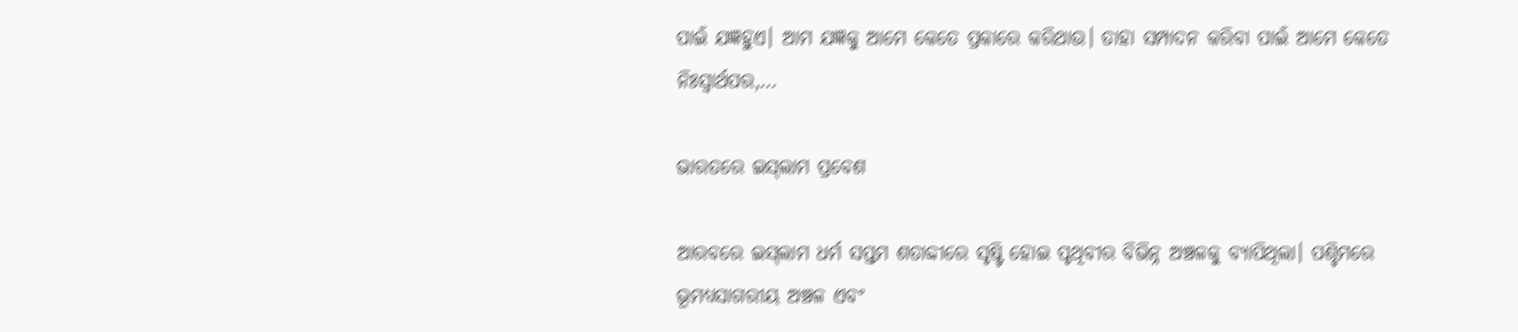ପାଇଁ ଯଜ୍ଞହୁଏ। ଆମ ଯଜ୍ଞକୁ ଆମେ କେତେ ପ୍ରକାରେ କରିଥାଉ। ତାହା ସମ୍ପାଦନ କରିବା ପାଇଁ ଆମେ କେତେ ନିଃସ୍ବାର୍ଥପର,…

ଭାରତରେ ଇସ୍‌ଲାମ ପ୍ରବେଶ

ଆରବରେ ଇସ୍‌ଲାମ ଧର୍ମ ସପ୍ତମ ଶତାବ୍ଦୀରେ ସୃଷ୍ଟି ହୋଇ ପୃଥିବୀର ବିଭିନ୍ନ ଅଞ୍ଚଳକୁ ବ୍ୟାପିଥିଲା। ପଶ୍ଚିମରେ ଭୂମଧ୍ୟସାଗରୀୟ ଅଞ୍ଚଳ ଏବଂ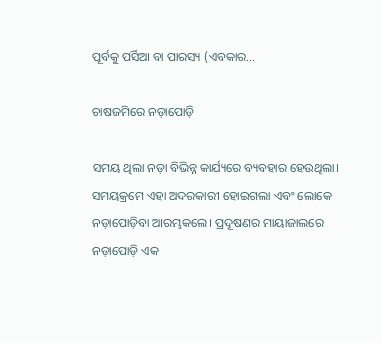ପୂର୍ବକୁ ପର୍ସିଆ ବା ପାରସ୍ୟ (ଏବକାର…

ଚାଷଜମିରେ ନଡ଼ାପୋଡ଼ି

ସମୟ ଥିଲା ନଡ଼ା ବିଭିନ୍ନ କାର୍ଯ୍ୟରେ ବ୍ୟବହାର ହେଉଥିଲା। ସମୟକ୍ରମେ ଏହା ଅଦରକାରୀ ହୋଇଗଲା ଏବଂ ଲୋକେ ନଡ଼ାପୋଡ଼ିବା ଆରମ୍ଭକଲେ। ପ୍ରଦୂଷଣର ମାୟାଜାଲରେ ନଡ଼ାପୋଡ଼ି ଏକ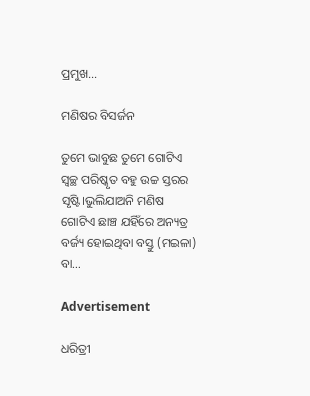ପ୍ରମୁଖ…

ମଣିଷର ବିସର୍ଜନ

ତୁମେ ଭାବୁଛ ତୁମେ ଗୋଟିଏ ସ୍ବଚ୍ଛ ପରିଷ୍କୃତ ବହୁ ଉଚ୍ଚ ସ୍ତରର ସୃଷ୍ଟି।ଭୁଲିଯାଅନି ମଣିଷ ଗୋଟିଏ ଛାଞ୍ଚ ଯହିଁରେ ଅନ୍ୟତ୍ର ବର୍ଜ୍ୟ ହୋଇଥିବା ବସ୍ତୁ (ମଇଳା) ବା…

Advertisement

ଧରିତ୍ରୀ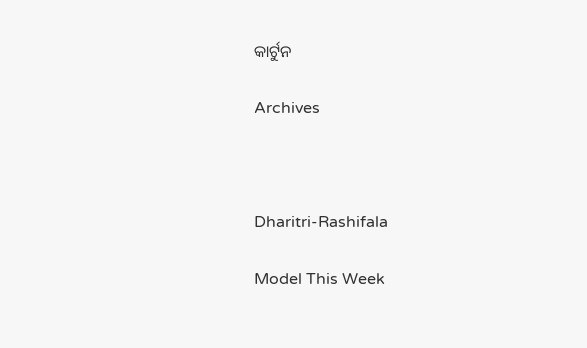କାର୍ଟୁନ

Archives



Dharitri-Rashifala

Model This Week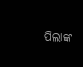ପିଲାଙ୍କ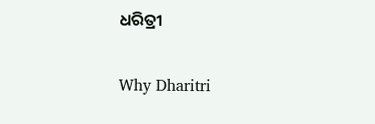ଧରିତ୍ରୀ

Why Dharitri